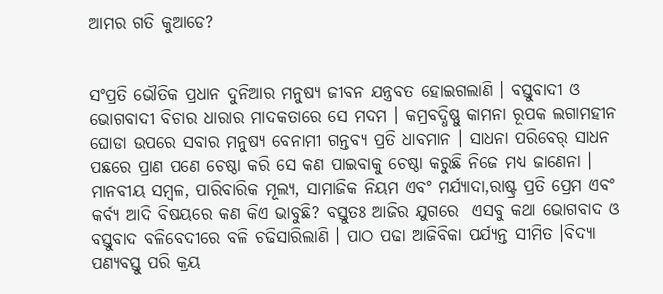ଆମର ଗତି କୁଆଡେ?


ସଂପ୍ରତି ଭୌତିକ ପ୍ରଧାନ ଦୁନିଆର ମନୁଷ୍ୟ ଜୀବନ ଯନ୍ତ୍ରବତ ହୋଇଗଲାଣି । ବସ୍ତୁବାଦୀ ଓ ଭୋଗବାଦୀ ବିଚାର ଧାରାର ମାଦକତାରେ ସେ ମଦମ । କମ୍ରବଦ୍ଧିଷ୍ଣୁ କାମନା ରୂପକ ଲଗାମହୀନ ଘୋଡା ଉପରେ ସବାର ମନୁଷ୍ୟ ବେନାମୀ ଗନ୍ତବ୍ୟ ପ୍ରତି ଧାବମାନ । ସାଧନା ପରିବେର୍ ସାଧନ ପଛରେ ପ୍ରାଣ ପଣେ ଚେଷ୍ଠା କରି ସେ କଣ ପାଇବାକୁ ଚେଷ୍ଠା କରୁଛି ନିଜେ ମଧ୍ୟ ଜାଣେନା । ମାନବୀୟ ସମ୍ବଳ, ପାରିବାରିକ ମୂଲ୍ୟ, ସାମାଜିକ ନିୟମ ଏବଂ ମର୍ଯ୍ୟାଦା,ରାଷ୍ଟ୍ର ପ୍ରତି ପ୍ରେମ ଏବଂ କର୍ବ୍ୟ ଆଦି ବିଷୟରେ କଣ କିଏ ଭାବୁଛି? ବସ୍ତୁତଃ ଆଜିର ଯୁଗରେ  ଏସବୁ କଥା ଭୋଗବାଦ ଓ ବସ୍ତୁବାଦ ବଳିବେଦୀରେ ବଳି ଚଢିସାରିଲାଣି । ପାଠ ପଢା ଆଜିବିକା ପର୍ଯ୍ୟନ୍ତ ସୀମିତ ।ବିଦ୍ୟା ପଣ୍ୟବସ୍ତୁ ପରି କ୍ରୟ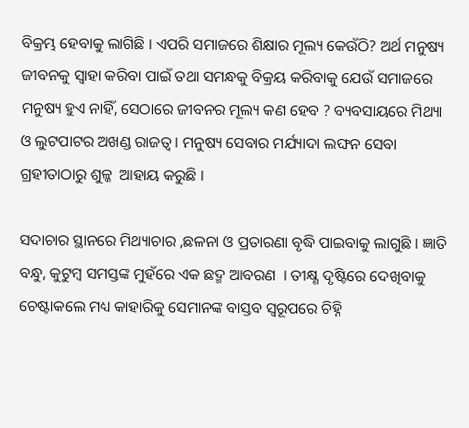ବିକ୍ରମ୍ଭ ହେବାକୁ ଲାଗିଛି । ଏପରି ସମାଜରେ ଶିକ୍ଷାର ମୂଲ୍ୟ କେଉଁଠି? ଅର୍ଥ ମନୁଷ୍ୟ ଜୀବନକୁ ସ୍ବାହା କରିବା ପାଇଁ ତଥା ସମନ୍ଧକୁ ବିକ୍ରୟ କରିବାକୁ ଯେଉଁ ସମାଜରେ ମନୁଷ୍ୟ ହୁଏ ନାହିଁ, ସେଠାରେ ଜୀବନର ମୂଲ୍ୟ କଣ ହେବ ? ବ୍ୟବସାୟରେ ମିଥ୍ୟା ଓ ଲୁଟପାଟର ଅଖଣ୍ଡ ରାଜତ୍ୱ । ମନୁଷ୍ୟ ସେବାର ମର୍ଯ୍ୟାଦା ଲଙ୍ଘନ ସେବା ଗ୍ରହୀତାଠାରୁ ଶୁଳ୍କ  ଆହାୟ କରୁଛି ।

ସଦାଚାର ସ୍ଥାନରେ ମିଥ୍ୟାଚାର ,ଛଳନା ଓ ପ୍ରତାରଣା ବୃଦ୍ଧି ପାଇବାକୁ ଲାଗୁଛି । ଜ୍ଞାତି ବନ୍ଧୁ, କୁଟୁମ୍ବ ସମସ୍ତଙ୍କ ମୁହଁରେ ଏକ ଛଦ୍ମ ଆବରଣ  । ତୀକ୍ଷ୍ଣ ଦୃଷ୍ଟିରେ ଦେଖିବାକୁ ଚେଷ୍ଟାକଲେ ମଧ୍ୟ କାହାରିକୁ ସେମାନଙ୍କ ବାସ୍ତବ ସ୍ବରୂପରେ ଚିହ୍ନି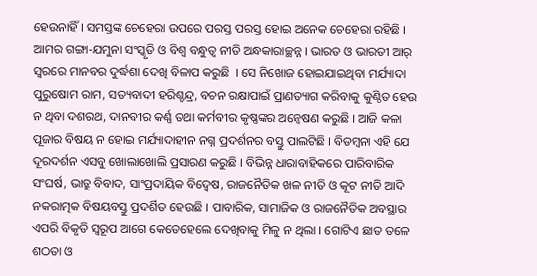ହେଉନାହିଁ । ସମସ୍ତଙ୍କ ଚେହେରା ଉପରେ ପରସ୍ତ ପରସ୍ତ ହୋଇ ଅନେକ ଚେହେରା ରହିଛି । ଆମର ଗଙ୍ଗା-ଯମୁନା ସଂସ୍କୃତି ଓ ବିଶ୍ୱ ବନ୍ଧୁତ୍ୱ ନୀତି ଅନ୍ଧକାରାଚ୍ଛନ୍ନ । ଭାରତ ଓ ଭାରତୀ ଆର୍ ସ୍ବରରେ ମାନବର ଦୁର୍ଦ୍ଧଶା ଦେଖି ବିଳାପ କରୁଛି  । ସେ ନିଖୋଜ ହୋଇଯାଇଥିବା ମର୍ଯ୍ୟାଦା ପୁରୁଷୋମ ରାମ, ସତ୍ୟବାଦୀ ହରିଶ୍ଚନ୍ଦ୍ର, ବଚନ ରକ୍ଷାପାଇଁ ପ୍ରାଣତ୍ୟାଗ କରିବାକୁ କୁଣ୍ଠିତ ହେଉ ନ ଥିବା ଦଶରଥ, ଦାନବୀର କର୍ଣ୍ଣ ତଥା କର୍ମବୀର କୃଷ୍ଣଙ୍କର ଅନ୍ୱେଷଣ କରୁଛି । ଆଜି କଳା ପୂଜାର ବିଷୟ ନ ହୋଇ ମର୍ଯ୍ୟାଦାହୀନ ନଗ୍ନ ପ୍ରଦର୍ଶନର ବସ୍ତୁ ପାଲଟିଛି । ବିଡମ୍ବନା ଏହି ଯେ ଦୂରଦର୍ଶନ ଏସବୁ ଖୋଲାଖୋଲି ପ୍ରସାରଣ କରୁଛି । ବିଭିନ୍ନ ଧାରାବାହିକରେ ପାରିବାରିକ ସଂଘର୍ଷ, ଭାତ୍ରୁ ବିବାଦ, ସାଂପ୍ରଦାୟିକ ବିଦ୍ୱେଷ, ରାଜନୈତିକ ଖଳ ନୀତି ଓ କୂଟ ନୀତି ଆଦି ନକରାତ୍ମକ ବିଷୟବସ୍ତୁ ପ୍ରଦର୍ଶିତ ହେଉଛି । ପାବାରିକ, ସାମାଜିକ ଓ ରାଜନୈତିକ ଅବସ୍ଥାର ଏପରି ବିକୃତି ସ୍ବରୂପ ଆଗେ କେତେହେଲେ ଦେଖିବାକୁ ମିଳୁ ନ ଥିଲା । ଗୋଟିଏ ଛାତ ତଳେ ଶଠତା ଓ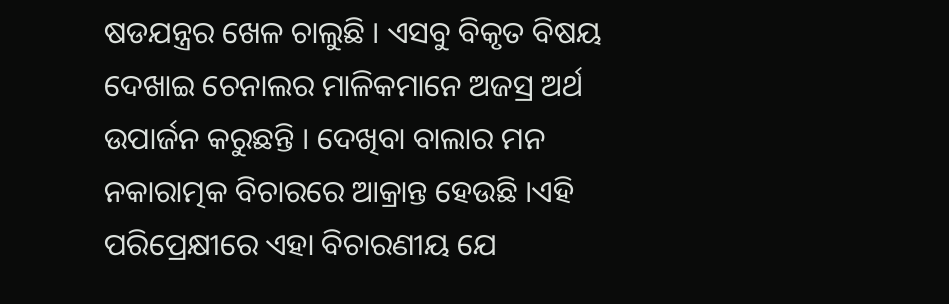ଷଡଯନ୍ତ୍ରର ଖେଳ ଚାଲୁଛି । ଏସବୁ ବିକୃତ ବିଷୟ ଦେଖାଇ ଚେନାଲର ମାଳିକମାନେ ଅଜସ୍ର ଅର୍ଥ ଉପାର୍ଜନ କରୁଛନ୍ତି । ଦେଖିବା ବାଲାର ମନ ନକାରାତ୍ମକ ବିଚାରରେ ଆକ୍ରାନ୍ତ ହେଉଛି ।ଏହି ପରିପ୍ରେକ୍ଷୀରେ ଏହା ବିଚାରଣୀୟ ଯେ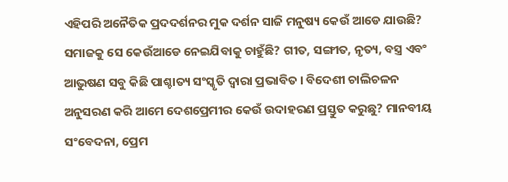ଏହିପରି ଅନୈତିକ ପ୍ରଦଦର୍ଶନର ମୁକ ଦର୍ଶନ ସାଜି ମନୁଷ୍ୟ କେଉଁ ଆଡେ ଯାଉଛି? ସମାଜକୁ ସେ କେଉଁଆଡେ ନେଇଯିବାକୁ ଚାହୁଁଛି? ଗୀତ, ସଙ୍ଗୀତ, ନୃତ୍ୟ, ବସ୍ତ୍ର ଏବଂ ଆଭୁଷଣ ସବୁ କିଛି ପାଶ୍ଚାତ୍ୟ ସଂସ୍କୃତି ଦ୍ୱାରା ପ୍ରଭାବିତ । ବିଦେଶୀ ଚାଲିଚଳନ ଅନୁସରଣ କରି ଆମେ ଦେଶପ୍ରେମୀର କେଉଁ ଉଦାହରଣ ପ୍ରସ୍ତୁତ କରୁଛୁ? ମାନବୀୟ ସଂବେଦନା, ପ୍ରେମ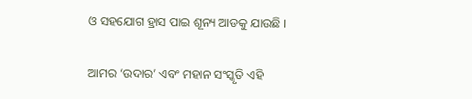ଓ ସହଯୋଗ ହ୍ରାସ ପାଇ ଶୂନ୍ୟ ଆଡକୁ ଯାଉଛି ।

ଆମର ‘ଉଦାର’ ଏବଂ ମହାନ ସଂସ୍କୃତି ଏହି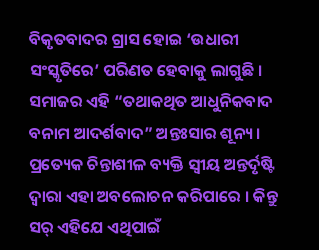ବିକୃତବାଦର ଗ୍ରାସ ହୋଇ ‘ଉଧାରୀ ସଂସ୍କୃତିରେ’ ପରିଣତ ହେବାକୁ ଲାଗୁଛି । ସମାଜର ଏହି “ତଥାକଥିତ ଆଧୁନିକବାଦ ବନାମ ଆଦର୍ଶବାଦ” ଅନ୍ତଃସାର ଶୂନ୍ୟ । ପ୍ରତ୍ୟେକ ଚିନ୍ତାଶୀଳ ବ୍ୟକ୍ତି ସ୍ବୀୟ ଅନ୍ତର୍ଦୃଷ୍ଟି ଦ୍ୱାରା ଏହା ଅବଲୋଚନ କରିପାରେ । କିନ୍ତୁ ସର୍ ଏହିଯେ ଏଥିପାଇଁ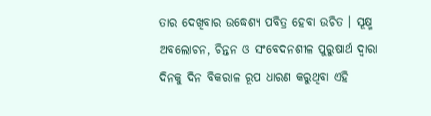ତାର ଦେଖିବାର ଉଦ୍ଧେଶ୍ୟ ପବିତ୍ର ହେବା ଉଚିତ । ସୂକ୍ଷ୍ମ ଅବଲୋଚନ, ଚିନ୍ତନ ଓ ସଂବେଦନଶୀଳ ପୁରୁଷାର୍ଥ ଦ୍ୱାରା ଦିନକୁ ଦିନ ବିକରାଳ ରୂପ ଧାରଣ କରୁଥିବା ଏହି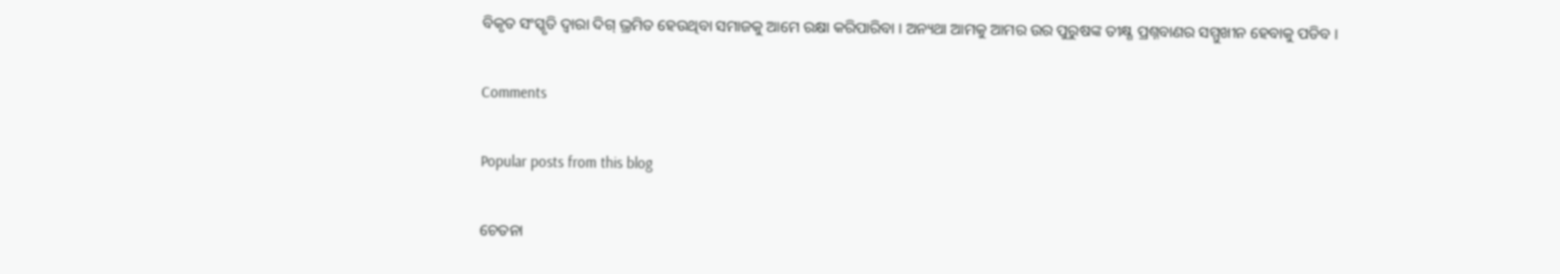ବିକୃତ ସଂସ୍କୃତି ଦ୍ୱାରା ଦିଗ୍ ଭ୍ରମିତ ହେଉଥିବା ସମାଜକୁ ଆମେ ରକ୍ଷା କରିପାରିବା । ଅନ୍ୟଥା ଆମକୁ ଆମର ଉର ପୁରୁଷଙ୍କ ତୀକ୍ଷ୍ଣ ପ୍ରଶ୍ନବାଣର ସମ୍ମୁଖୀନ ହେବାକୁ ପଡିବ ।

Comments

Popular posts from this blog

ଚେତନା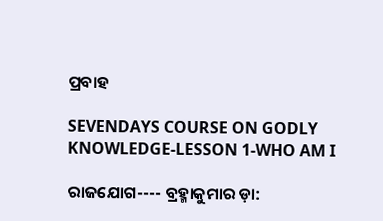ପ୍ରବାହ

SEVENDAYS COURSE ON GODLY KNOWLEDGE-LESSON 1-WHO AM I

ରାଜଯୋଗ---- ବ୍ରହ୍ମାକୁମାର ଡ଼ା: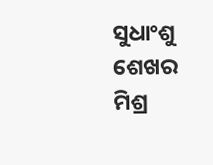ସୁଧାଂଶୁ ଶେଖର ମିଶ୍ର